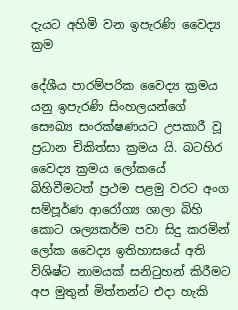දැයට අහිමි වන ඉපැරණි වෛද්‍ය ක්‍රම

දේශීය පාරම්පරික වෛද්‍ය ක්‍රමය යනු ඉපැරණි සිංහලයන්ගේ සෞඛ්‍ය සංරක්ෂණයට උපකාරී වූ ප්‍රධාන චිකිත්සා ක්‍රමය යි. බටහිර වෛද්‍ය ක්‍රමය ලෝකයේ බිහිවීමටත් ප්‍රථම පළමු වරට අංග සම්පූර්ණ ආරෝග්‍ය ශාලා බිහි කොට ශල්‍යකර්ම පවා සිදු කරමින් ලෝක වෛද්‍ය ඉතිහාසයේ අති විශිෂ්ට නාමයක් සනිටුහන් කිරීමට අප මුතුන් මිත්තන්ට එදා හැකි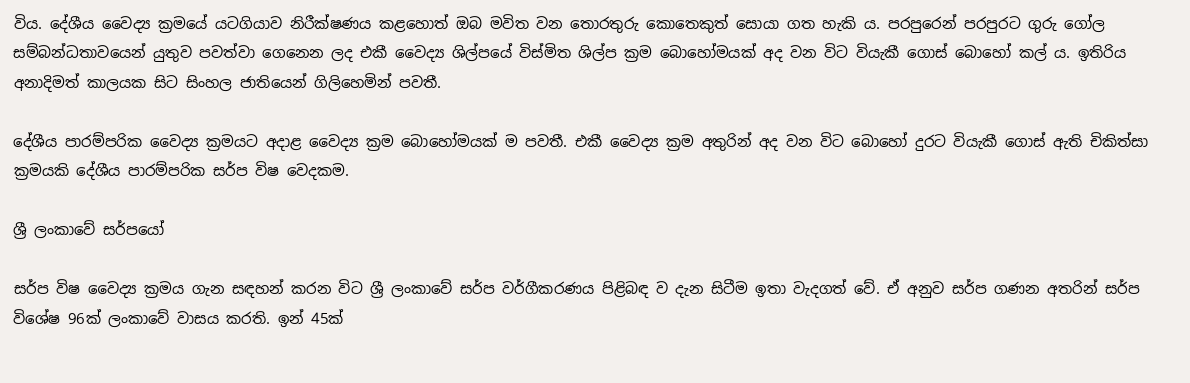විය. දේශීය වෛද්‍ය ක්‍රමයේ යටගියාව නිරීක්ෂණය කළහොත් ඔබ මවිත වන තොරතුරු කොතෙකුත් සොයා ගත හැකි ය. පරපුරෙන් පරපුරට ගුරු ගෝල සම්බන්ධතාවයෙන් යුතුව පවත්වා ගෙනෙන ලද එකී වෛද්‍ය ශිල්පයේ විස්මිත ශිල්ප ක්‍රම බොහෝමයක් අද වන විට වියැකී ගොස් බොහෝ කල් ය. ඉතිරිය අනාදිමත් කාලයක සිට සිංහල ජාතියෙන් ගිලිහෙමින් පවතී.

දේශීය පාරම්පරික වෛද්‍ය ක්‍රමයට අදාළ වෛද්‍ය ක්‍රම බොහෝමයක් ම පවතී. එකී වෛද්‍ය ක්‍රම අතුරින් අද වන විට බොහෝ දුරට වියැකී ගොස් ඇති චිකිත්සා ක්‍රමයකි දේශීය පාරම්පරික සර්ප විෂ වෙදකම.

ශ්‍රී ලංකාවේ සර්පයෝ

සර්ප විෂ වෛද්‍ය ක්‍රමය ගැන සඳහන් කරන විට ශ්‍රී ලංකාවේ සර්ප වර්ගීකරණය පිළිබඳ ව දැන සිටීම ඉතා වැදගත් වේ. ඒ අනුව සර්ප ගණන අතරින් සර්ප විශේෂ 96ක් ලංකාවේ වාසය කරති. ඉන් 45ක්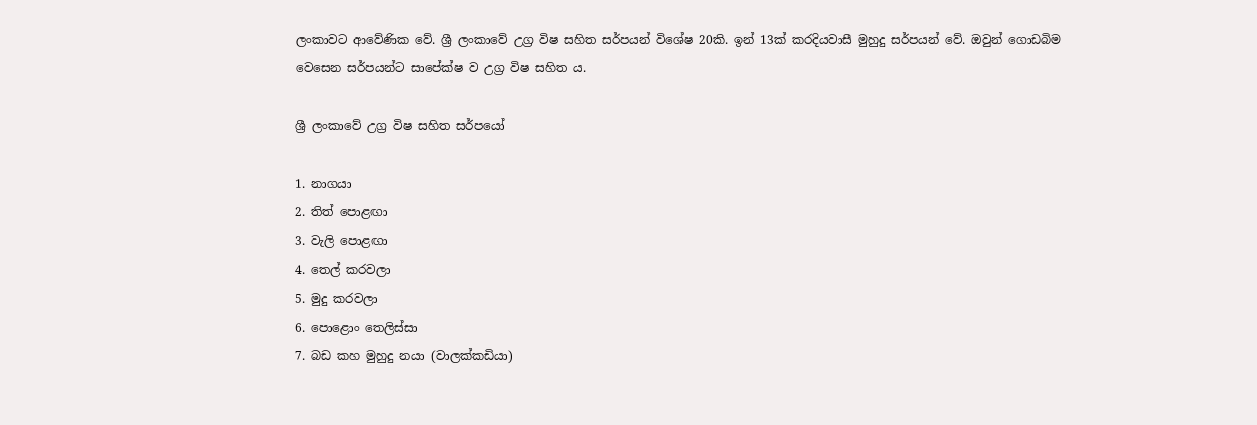ලංකාවට ආවේණික වේ. ශ්‍රී ලංකාවේ උග්‍ර විෂ සහිත සර්පයන් විශේෂ 20කි. ඉන් 13ක් කරදියවාසී මුහුදු සර්පයන් වේ. ඔවුන් ගොඩබිම වෙසෙන සර්පයන්ට සාපේක්ෂ ව උග්‍ර විෂ සහිත ය.

ශ්‍රී ලංකාවේ උග්‍ර විෂ සහිත සර්පයෝ

1. නාගයා
2. තිත් පොළඟා
3. වැලි පොළඟා
4. තෙල් කරවලා
5. මුදු කරවලා
6. පොළොං තෙලිස්සා
7. බඩ කහ මුහුදු නයා (වාලක්කඩියා)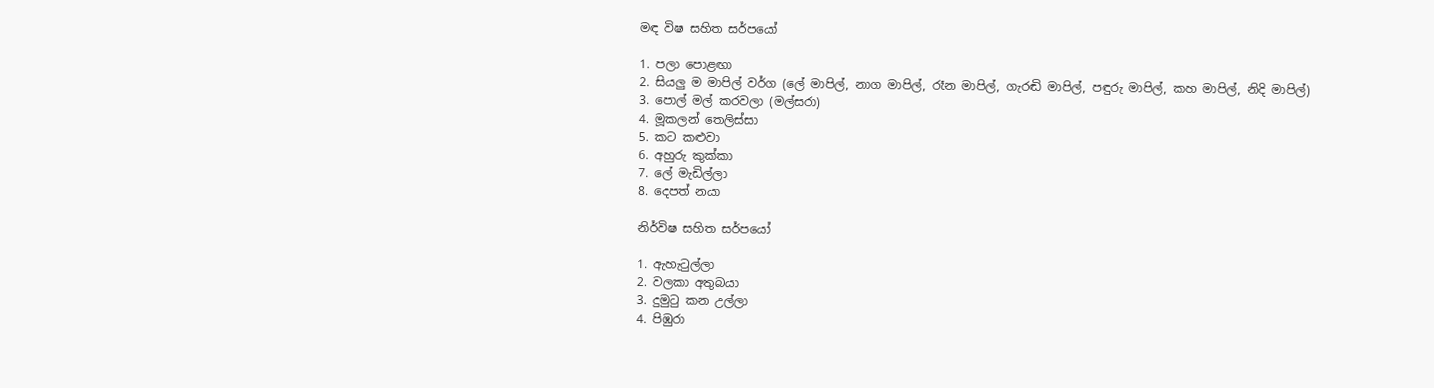මඳ විෂ සහිත සර්පයෝ

1. පලා පොළඟා
2. සියලු ම මාපිල් වර්ග (ලේ මාපිල්, නාග මාපිල්, රෑන මාපිල්, ගැරඬි මාපිල්, පඳුරු මාපිල්, කහ මාපිල්, නිදි මාපිල්)
3. පොල් මල් කරවලා (මල්සරා)
4. මූකලන් තෙලිස්සා
5. කට කළුවා
6. අහුරු කුක්කා
7. ලේ මැඩිල්ලා
8. දෙපත් නයා

නිර්විෂ සහිත සර්පයෝ

1. ඇහැටුල්ලා
2. වලකා අතුබයා
3. දුමුටු කන උල්ලා
4. පිඹුරා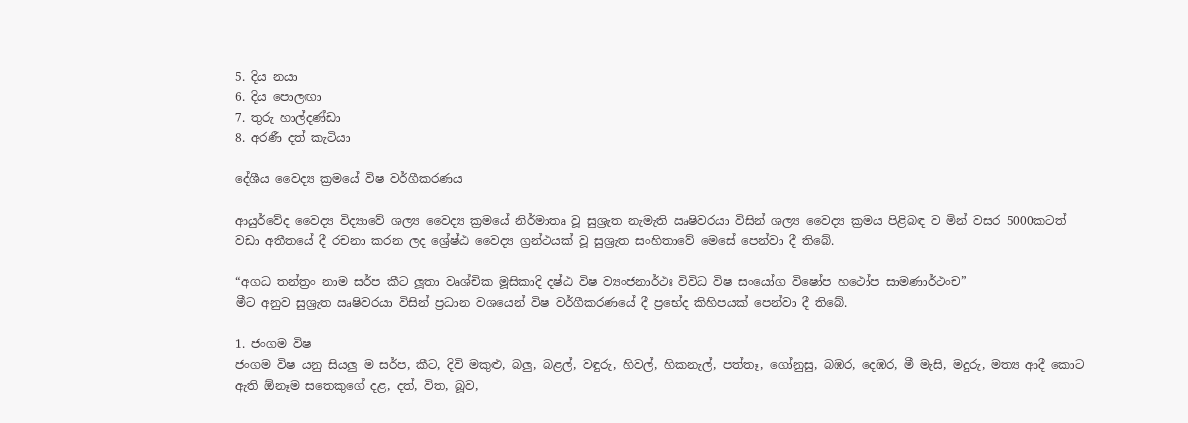5. දිය නයා
6. දිය පොලඟා
7. තුරු හාල්දණ්ඩා
8. අරණී දත් කැටියා

දේශීය වෛද්‍ය ක්‍රමයේ විෂ වර්ගීකරණය

ආයුර්වේද වෛද්‍ය විද්‍යාවේ ශල්‍ය වෛද්‍ය ක්‍රමයේ නිර්මාතෘ වූ සුශ්‍රැත නැමැති ඍෂිවරයා විසින් ශල්‍ය වෛද්‍ය ක්‍රමය පිළිබඳ ව මින් වසර 5000කටත් වඩා අතීතයේ දී රචනා කරන ලද ශ්‍රේෂ්ඨ වෛද්‍ය ග්‍රන්ථයක් වූ සුශ්‍රැත සංහිතාවේ මෙසේ පෙන්වා දී තිබේ.

“අගධ තන්ත්‍රං නාම සර්ප කීට ලූතා වෘශ්චික මූසිකාදි දෂ්ඨ විෂ ව්‍යංජනාර්ථඃ විවිධ විෂ සංයෝග විෂෝප හථෝප සාමණාර්ථංච”
මීට අනුව සුශ්‍රැත ඍෂිවරයා විසින් ප්‍රධාන වශයෙන් විෂ වර්ගීකරණයේ දී ප්‍රභේද කිහිපයක් පෙන්වා දී තිබේ.

1. ජංගම විෂ
ජංගම විෂ යනු සියලු ම සර්ප, කීට, දිවි මකුළු, බලු, බළල්, වඳුරු, හිවල්, හිකනැල්, පත්තෑ, ගෝනුසු, බඹර, දෙඹර, මී මැසි, මදුරු, මත්‍ය ආදී කොට ඇති ඕනෑම සතෙකුගේ දළ, දත්, විත, බූව,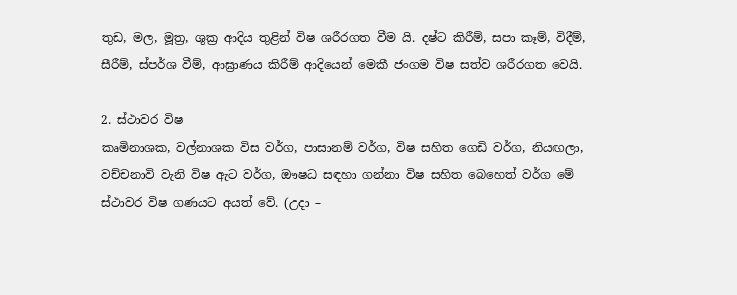තුඩ, මල, මූත්‍ර, ශුක්‍ර ආදිය තුළින් විෂ ශරීරගත වීම යි. දෂ්ට කිරීම්, සපා කෑම්, විදීම්, සීරීම්, ස්පර්ශ වීම්, ආඝ්‍රාණය කිරීම් ආදියෙන් මෙකී ජංගම විෂ සත්ව ශරීරගත වෙයි.

2. ස්ථාවර විෂ
කෘමිනාශක, වල්නාශක විස වර්ග, පාසානම් වර්ග, විෂ සහිත ගෙඩි වර්ග, නියඟලා, වච්චනාවි වැනි විෂ ඇට වර්ග, ඖෂධ සඳහා ගන්නා විෂ සහිත බෙහෙත් වර්ග මේ ස්ථාවර විෂ ගණයට අයත් වේ. (උදා –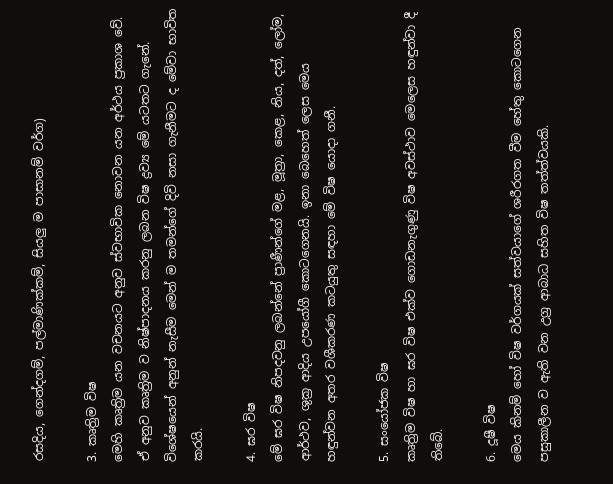රසදිය, ගෙන්දගම්, පල්මාණික්කම්, සියලු ම පාසානම් වර්ග)

3. කෘත්‍රිම විෂ
මෙහි කෘත්‍රිම යන වචනයට අනුව ස්වභාවික නොවන යන අර්ථය ප්‍රකාශ වේ. ඒ අනුව කෘත්‍රිම ව නිෂ්පාදනය කරනු ලබන විෂ ද්‍රව්‍ය මේ යටතට ගැනේ. විශේෂයෙන් අනුන් නැසීම මෙන් ම තමන්ගේ දිවි නසා ගැනීමට ද මේවා භාවිත කරයි.

4. ඝර විෂ
මේ ඝර විෂ නිපදවනු ලබන්නේ ප්‍රාණීන්ගේ මළ, මූත්‍රා, කෙළ, නිය, දත්, ලෝම, ආර්ථව, ශුක්‍ර ආදිය උපයෝගී කොටගෙනයි. ඉනා බෙහෙත් ලෙස මෙය හඳුන්වන අතර වශීකරණ කටයුතු සඳහා මේ විෂ යොදා ගනී.

5. සංයෝජක විෂ
කෘත්‍රිම විෂ හා ඝර විෂ එක්ව ගොඩනැගුණු විෂ අවස්ථාව මෙලෙස හඳුන්වා දී තිබේ.

6. දූෂී විෂ
මෙය කිනම් හෝ විෂ වර්ගයක් සත්වයාගේ ශරීරගත වීම හේතු කොටගෙන පසුකාලීන ව ඇති වන උග්‍ර ආබාධ සහිත විෂ තත්ත්වයකි.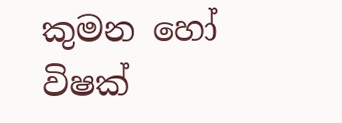කුමන හෝ විෂක්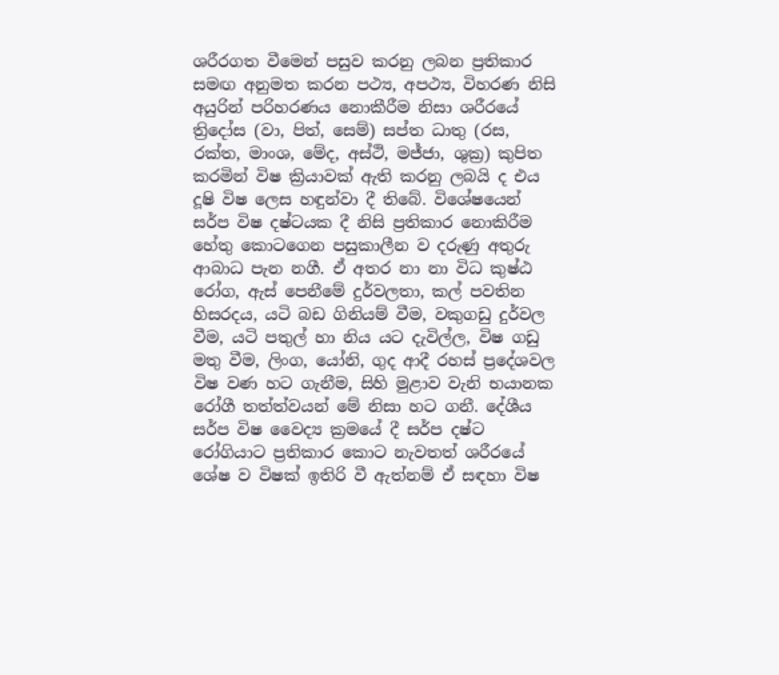ශරීරගත වීමෙන් පසුව කරනු ලබන ප්‍රතිකාර සමඟ අනුමත කරන පථ්‍ය, අපථ්‍ය, විහරණ නිසි අයුරින් පරිහරණය නොකීරීම නිසා ශරීරයේ ත්‍රිදෝස (වා, පිත්, සෙම්) සප්ත ධාතු (රස, රක්ත, මාංශ, මේද, අස්ථි, මජ්ජා, ශුක්‍ර) කුපිත කරමින් විෂ ක්‍රියාවක් ඇති කරනු ලබයි ද එය දූෂි විෂ ලෙස හඳුන්වා දී තිබේ. විශේෂයෙන් සර්ප විෂ දෂ්ටයක දී නිසි ප්‍රතිකාර නොකිරීම හේතු කොටගෙන පසුකාලීන ව දරුණු අතුරු ආබාධ පැන නගී. ඒ අතර නා නා විධ කුෂ්ඨ රෝග, ඇස් පෙනීමේ දුර්වලතා, කල් පවතින හිසරදය, යටි බඩ ගිනියම් වීම, වකුගඩු දුර්වල වීම, යටි පතුල් හා නිය යට දැවිල්ල, විෂ ගඩු මතු වීම, ලිංග, යෝනි, ගුද ආදී රහස් ප්‍රදේශවල විෂ වණ හට ගැනීම, සිහි මුළාව වැනි භයානක රෝගී තත්ත්වයන් මේ නිසා හට ගනී. දේශීය සර්ප විෂ වෛද්‍ය ක්‍රමයේ දී සර්ප දෂ්ට රෝගියාට ප්‍රතිකාර කොට නැවතත් ශරීරයේ ශේෂ ව විෂක් ඉතිරි වී ඇත්නම් ඒ සඳහා විෂ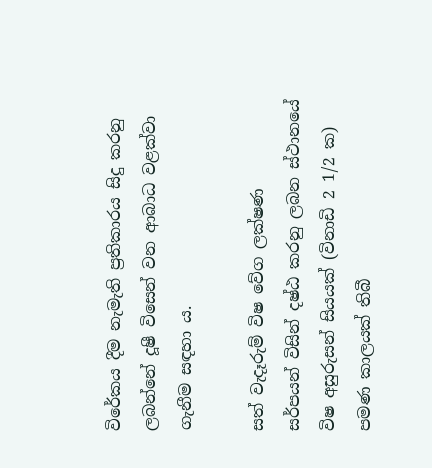විරේකය දීම නැමැති ප්‍රතිකාරය සිදු කරනු ලබන්නේ දූෂී විසෙන් වන ආබාධ වළක්වා ගැනීම සඳහා ය.

සත් වැදෑරුම් විෂ වේග ලක්ෂණ
සර්පයන් විසින් දෂ්ඨ කරනු ලබන ස්ථානයේ විෂ අසුරුසන් සියයක් (විනාඩි 2 1/2 ක) පමණ කාලයක් තිබී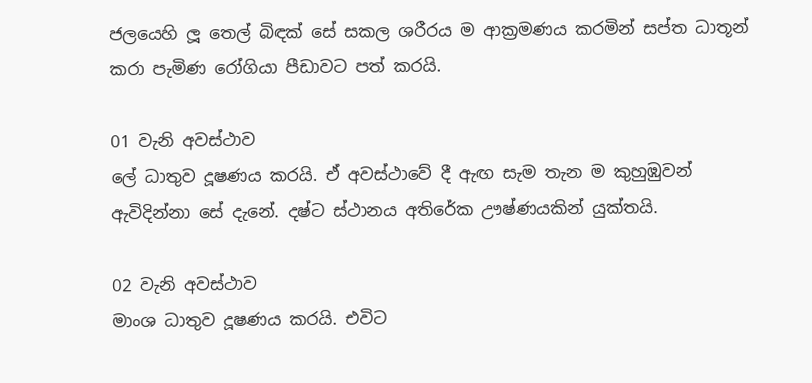ජලයෙහි ලූ තෙල් බිඳක් සේ සකල ශරීරය ම ආක්‍රමණය කරමින් සප්ත ධාතූන් කරා පැමිණ රෝගියා පීඩාවට පත් කරයි.

01 වැනි අවස්ථාව
ලේ ධාතුව දූෂණය කරයි. ඒ අවස්ථාවේ දී ඇඟ සැම තැන ම කුහුඹුවන් ඇවිදින්නා සේ දැනේ. දෂ්ට ස්ථානය අතිරේක ඌෂ්ණයකින් යුක්තයි.

02 වැනි අවස්ථාව
මාංශ ධාතුව දූෂණය කරයි. එවිට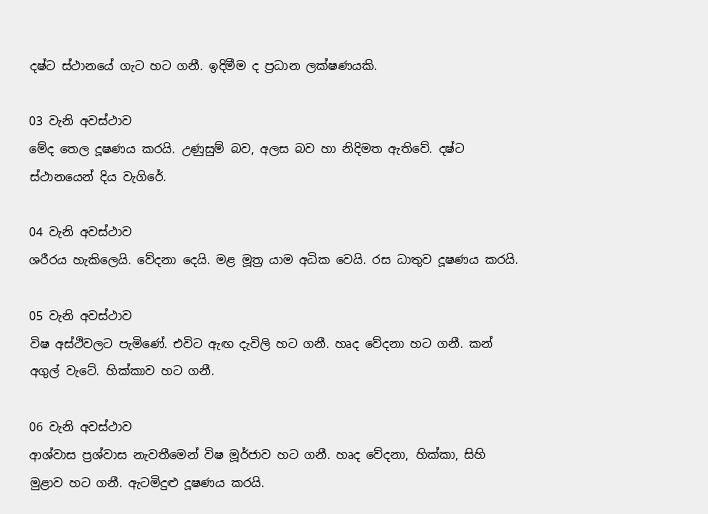දෂ්ට ස්ථානයේ ගැට හට ගනී. ඉදිමීම ද ප්‍රධාන ලක්ෂණයකි.

03 වැනි අවස්ථාව
මේද තෙල දූෂණය කරයි. උණුසුම් බව, අලස බව හා නිදිමත ඇතිවේ. දෂ්ට ස්ථානයෙන් දිය වැගිරේ.

04 වැනි අවස්ථාව
ශරීරය හැකිලෙයි. වේදනා දෙයි. මළ මූත්‍ර යාම අධික වෙයි. රස ධාතුව දූෂණය කරයි.

05 වැනි අවස්ථාව
විෂ අස්ථිවලට පැමිණේ. එවිට ඇඟ දැවිලි හට ගනී. හෘද වේදනා හට ගනී. කන් අගුල් වැටේ. හික්කාව හට ගනී.

06 වැනි අවස්ථාව
ආශ්වාස ප්‍රශ්වාස නැවතීමෙන් විෂ මූර්ජාව හට ගනී. හෘද වේදනා, හික්කා, සිහි මුළාව හට ගනී. ඇටමිදුළු දූෂණය කරයි.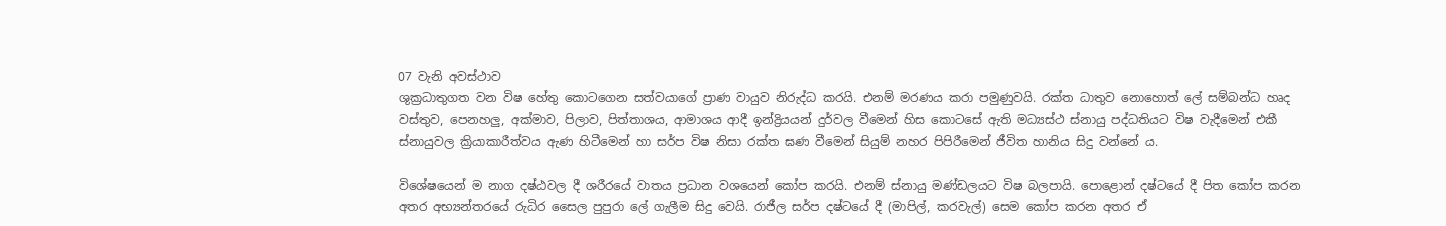07 වැනි අවස්ථාව
ශුක්‍රධාතුගත වන විෂ හේතු කොටගෙන සත්වයාගේ ප්‍රාණ වායුව නිරුද්ධ කරයි. එනම් මරණය කරා පමුණුවයි. රක්ත ධාතුව නොහොත් ලේ සම්බන්ධ හෘද වස්තුව, පෙනහලු, අක්මාව, පිලාව, පිත්තාශය, ආමාශය ආදී ඉන්ද්‍රියයන් දුර්වල වීමෙන් හිස කොටසේ ඇති මධ්‍යස්ථ ස්නායු පද්ධතියට විෂ වැදීමෙන් එකී ස්නායුවල ක්‍රියාකාරීත්වය ඇණ හිටීමෙන් හා සර්ප විෂ නිසා රක්ත ඝණ වීමෙන් සියුම් නහර පිපිරීමෙන් ජීවිත හානිය සිදු වන්නේ ය.

විශේෂයෙන් ම නාග දෂ්ඨවල දී ශරීරයේ වාතය ප්‍රධාන වශයෙන් කෝප කරයි. එනම් ස්නායු මණ්ඩලයට විෂ බලපායි. පොළොන් දෂ්ටයේ දී පිත කෝප කරන අතර අභ්‍යන්තරයේ රුධිර සෛල පුපුරා ලේ ගැලීම සිදු වෙයි. රාජීල සර්ප දෂ්ටයේ දී (මාපිල්, කරවැල්) සෙම කෝප කරන අතර ඒ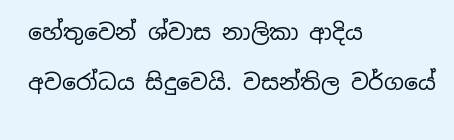හේතුවෙන් ශ්වාස නාලිකා ආදිය අවරෝධය සිදුවෙයි. වසන්තිල වර්ගයේ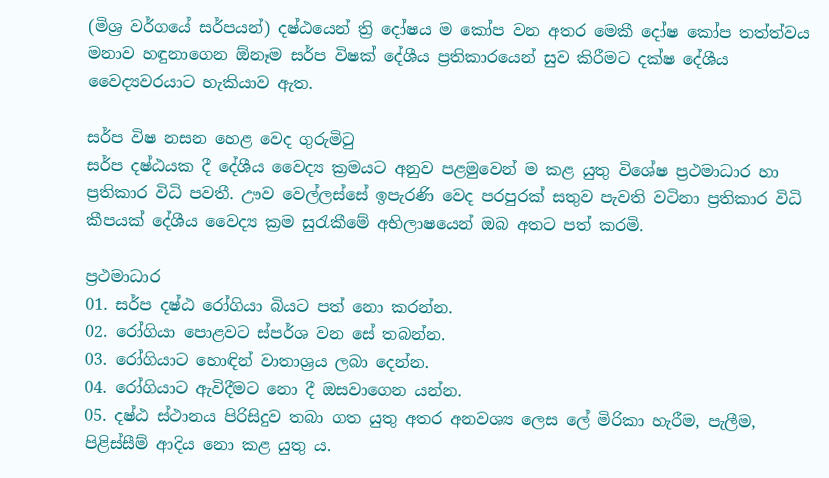(මිශ්‍ර වර්ගයේ සර්පයන්) දෂ්ඨයෙන් ත්‍රි දෝෂය ම කෝප වන අතර මෙකී දෝෂ කෝප තත්ත්වය මනාව හඳුනාගෙන ඕනෑම සර්ප විෂක් දේශීය ප්‍රතිකාරයෙන් සුව කිරීමට දක්ෂ දේශීය වෛද්‍යවරයාට හැකියාව ඇත.

සර්ප විෂ නසන හෙළ වෙද ගුරුමිටු
සර්ප දෂ්ඨයක දී දේශීය වෛද්‍ය ක්‍රමයට අනුව පළමුවෙන් ම කළ යුතු විශේෂ ප්‍රථමාධාර හා ප්‍රතිකාර විධි පවතී. ඌව වෙල්ලස්සේ ඉපැරණි වෙද පරපුරක් සතුව පැවති වටිනා ප්‍රතිකාර විධි කීපයක් දේශීය වෛද්‍ය ක්‍රම සුරැකීමේ අභිලාෂයෙන් ඔබ අතට පත් කරමි.

ප්‍රථමාධාර
01. සර්ප දෂ්ඨ රෝගියා බියට පත් නො කරන්න.
02. රෝගියා පොළවට ස්පර්ශ වන සේ තබන්න.
03. රෝගියාට හොඳින් වාතාශ්‍රය ලබා දෙන්න.
04. රෝගියාට ඇවිදීමට නො දී ඔසවාගෙන යන්න.
05. දෂ්ඨ ස්ථානය පිරිසිදුව තබා ගත යුතු අතර අනවශ්‍ය ලෙස ලේ මිරිකා හැරීම, පැලීම, පිළිස්සීම් ආදිය නො කළ යුතු ය.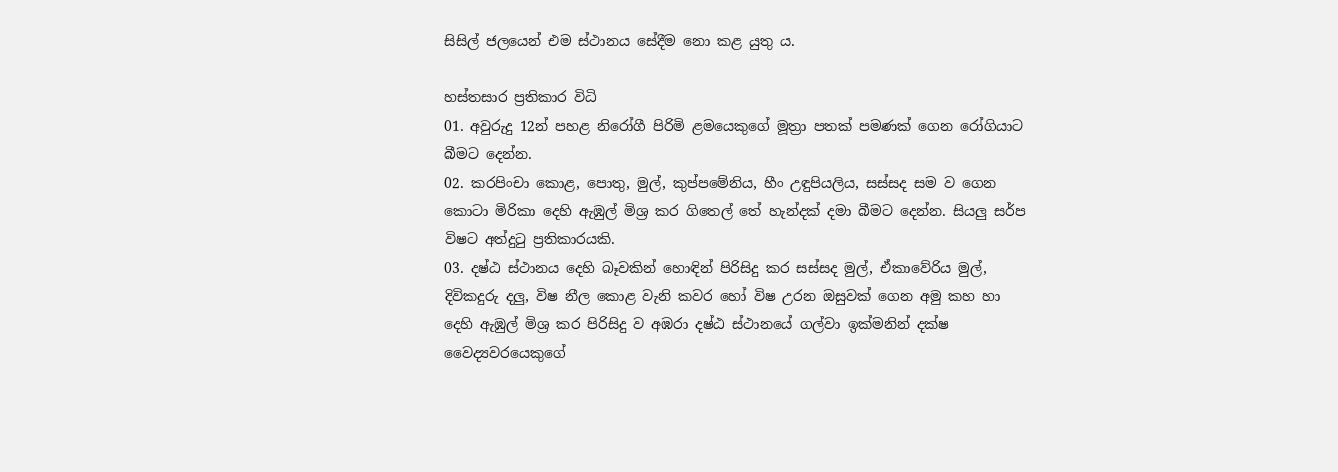සිසිල් ජලයෙන් එම ස්ථානය සේදීම නො කළ යුතු ය.

හස්තසාර ප්‍රතිකාර විධි
01. අවුරුදු 12න් පහළ නිරෝගී පිරිමි ළමයෙකුගේ මූත්‍රා පතක් පමණක් ගෙන රෝගියාට බීමට දෙන්න.
02. කරපිංචා කොළ, පොතු, මුල්, කුප්පමේනිය, හීං උඳුපියලිය, සස්සද සම ව ගෙන කොටා මිරිකා දෙහි ඇඹුල් මිශ්‍ර කර ගිතෙල් තේ හැන්දක් දමා බීමට දෙන්න. සියලු සර්ප විෂට අත්දුටු ප්‍රතිකාරයකි.
03. දෂ්ඨ ස්ථානය දෙහි බෑවකින් හොඳින් පිරිසිදු කර සස්සද මුල්, ඒකාවේරිය මුල්, දිවිකදුරු දලු, විෂ නීල කොළ වැනි කවර හෝ විෂ උරන ඔසුවක් ගෙන අමු කහ හා දෙහි ඇඹුල් මිශ්‍ර කර පිරිසිදු ව අඹරා දෂ්ඨ ස්ථානයේ ගල්වා ඉක්මනින් දක්ෂ වෛද්‍යවරයෙකුගේ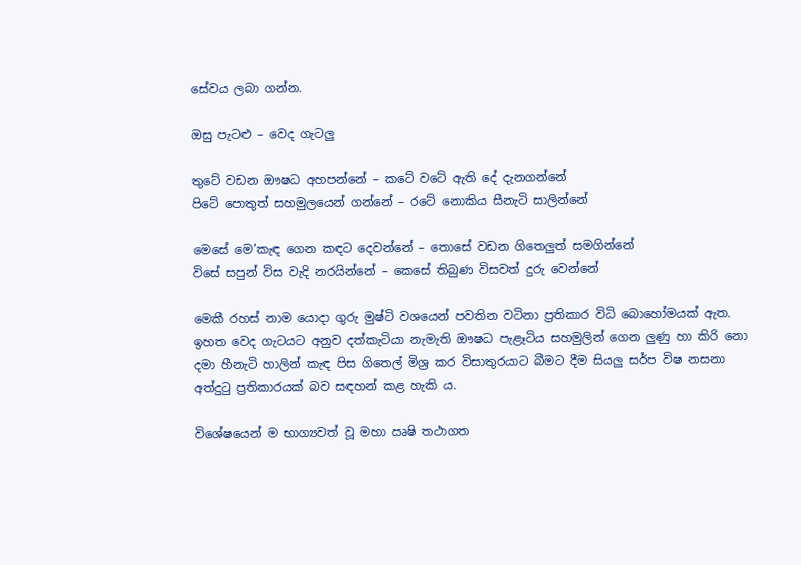සේවය ලබා ගන්න.

ඔසු පැටළු – වෙද ගැටලු

තුටේ වඩන ඖෂධ අහපන්නේ – කටේ වටේ ඇති දේ දැනගන්නේ
පිටේ පොතුත් සහමුලයෙන් ගන්නේ – රටේ නොකිය සීනැටි සාලින්නේ

මෙසේ මෙ’කැඳ ගෙන කඳට දෙවන්නේ – තොසේ වඩන ගිතෙලුත් සමගින්නේ
විසේ සපුන් විස වැදි නරයින්නේ – කෙසේ තිබුණ විසවත් දුරු වෙන්නේ

මෙකී රහස් නාම යොදා ගුරු මුෂ්ටි වශයෙන් පවතින වටිනා ප්‍රතිකාර විධි බොහෝමයක් ඇත. ඉහත වෙද ගැටයට අනුව දත්කැටියා නැමැති ඖෂධ පැළෑටිය සහමුලින් ගෙන ලුණු හා කිරි නො දමා හීනැටි හාලින් කැඳ පිස ගිතෙල් මිශ්‍ර කර විසාතුරයාට බීමට දීම සියලු සර්ප විෂ නසනා අත්දුටු ප්‍රතිකාරයක් බව සඳහන් කළ හැකි ය.

විශේෂයෙන් ම භාග්‍යවත් වූ මහා ඍෂි තථාගත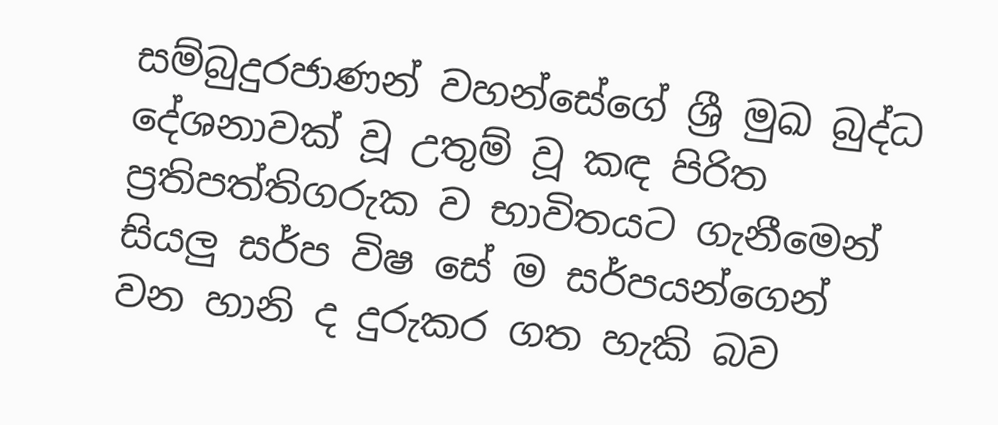සම්බුදුරජාණන් වහන්සේගේ ශ්‍රී මුඛ බුද්ධ දේශනාවක් වූ උතුම් වූ කඳ පිරිත ප්‍රතිපත්තිගරුක ව භාවිතයට ගැනීමෙන් සියලු සර්ප විෂ සේ ම සර්පයන්ගෙන් වන හානි ද දුරුකර ගත හැකි බව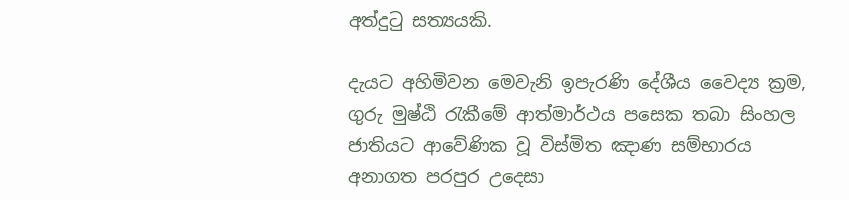අත්දුටු සත්‍යයකි.

දැයට අහිමිවන මෙවැනි ඉපැරණි දේශීය වෛද්‍ය ක්‍රම, ගුරු මුෂ්ඨි රැකීමේ ආත්මාර්ථය පසෙක තබා සිංහල ජාතියට ආවේණික වූ විස්මිත ඤාණ සම්භාරය අනාගත පරපුර උදෙසා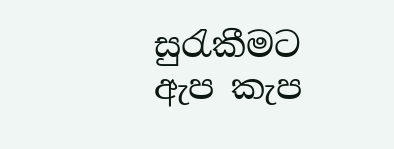සුරැකීමට ඇප කැප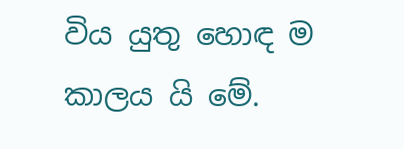විය යුතු හොඳ ම කාලය යි මේ.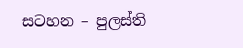සටහන – පුලස්ති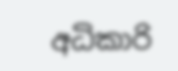අධිකාරි